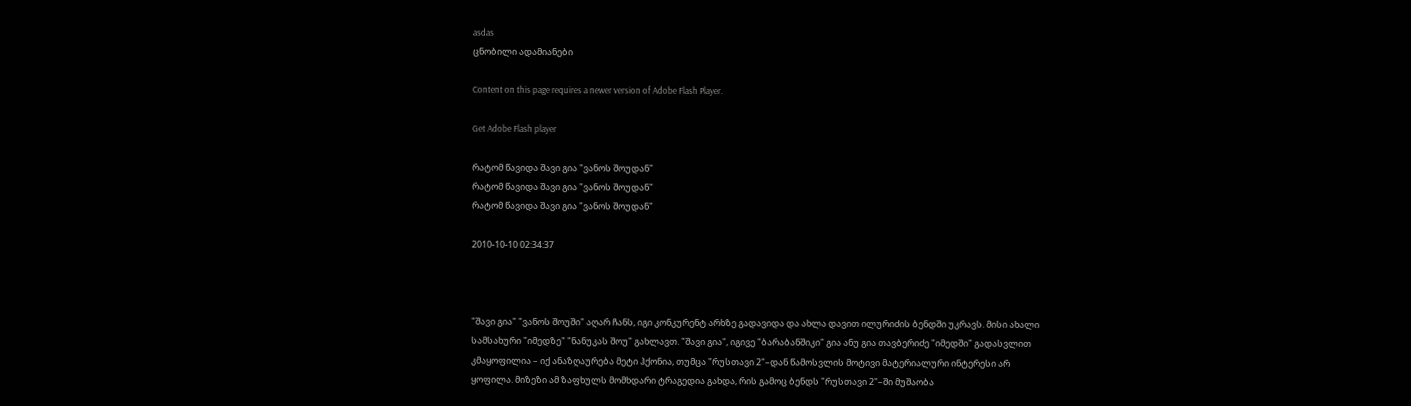asdas
ცნობილი ადამიანები

Content on this page requires a newer version of Adobe Flash Player.

Get Adobe Flash player

რატომ წავიდა შავი გია "ვანოს შოუდან"
რატომ წავიდა შავი გია "ვანოს შოუდან"
რატომ წავიდა შავი გია "ვანოს შოუდან"

2010-10-10 02:34:37



"შავი გია" "ვანოს შოუში" აღარ ჩანს, იგი კონკურენტ არხზე გადავიდა და ახლა დავით ილურიძის ბენდში უკრავს. მისი ახალი სამსახური "იმედზე" "ნანუკას შოუ" გახლავთ. "შავი გია", იგივე "ბარაბანშიკი" გია ანუ გია თავბერიძე "იმედში" გადასვლით კმაყოფილია – იქ ანაზღაურება მეტი ჰქონია, თუმცა "რუსთავი 2"–დან წამოსვლის მოტივი მატერიალური ინტერესი არ ყოფილა. მიზეზი ამ ზაფხულს მომხდარი ტრაგედია გახდა, რის გამოც ბენდს "რუსთავი 2"–ში მუშაობა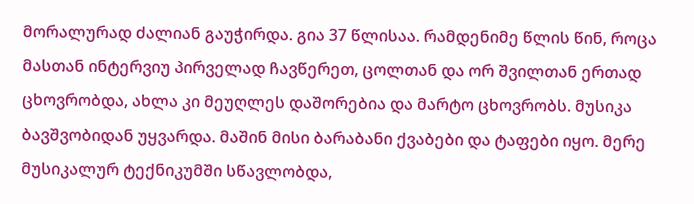მორალურად ძალიან გაუჭირდა. გია 37 წლისაა. რამდენიმე წლის წინ, როცა მასთან ინტერვიუ პირველად ჩავწერეთ, ცოლთან და ორ შვილთან ერთად ცხოვრობდა, ახლა კი მეუღლეს დაშორებია და მარტო ცხოვრობს. მუსიკა ბავშვობიდან უყვარდა. მაშინ მისი ბარაბანი ქვაბები და ტაფები იყო. მერე მუსიკალურ ტექნიკუმში სწავლობდა,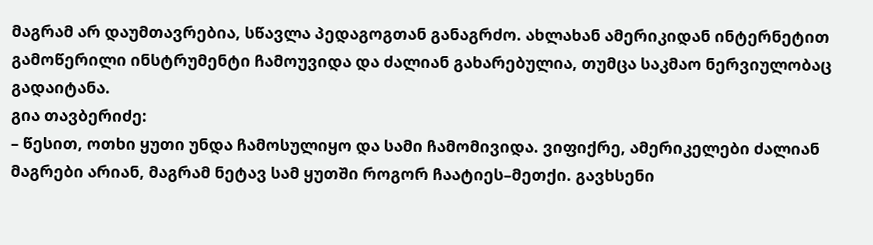მაგრამ არ დაუმთავრებია, სწავლა პედაგოგთან განაგრძო. ახლახან ამერიკიდან ინტერნეტით გამოწერილი ინსტრუმენტი ჩამოუვიდა და ძალიან გახარებულია, თუმცა საკმაო ნერვიულობაც გადაიტანა.
გია თავბერიძე:
– წესით, ოთხი ყუთი უნდა ჩამოსულიყო და სამი ჩამომივიდა. ვიფიქრე, ამერიკელები ძალიან მაგრები არიან, მაგრამ ნეტავ სამ ყუთში როგორ ჩაატიეს–მეთქი. გავხსენი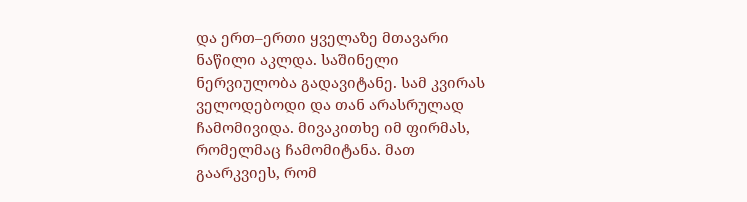და ერთ–ერთი ყველაზე მთავარი ნაწილი აკლდა. საშინელი ნერვიულობა გადავიტანე. სამ კვირას ველოდებოდი და თან არასრულად ჩამომივიდა. მივაკითხე იმ ფირმას, რომელმაც ჩამომიტანა. მათ გაარკვიეს, რომ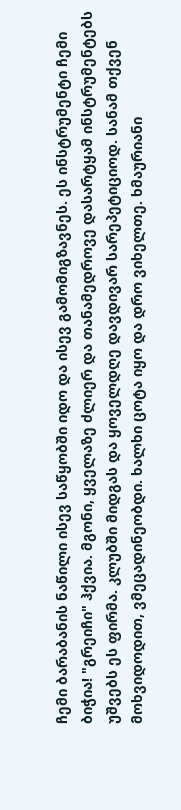ჩემი ბარაბანის ნაწილი ისევ საწყობში იდო და ისევ გამომიგზავნეს. ეს ინსტრუმენტი ჩემი ბიჭია! "გრეიჩი" ჰქვია. მგონი, ყველაზე ძლიერ და თანამედროვე დასარტყამ ინსტრუმენტებს უშვებს ეს ფირმა. კლუბში მიდგას და ყოველდღე დავდივარ სარეპეტიციოდ. სანამ თქვენ მოხვიდოდით, ვმეცადინეობდი. ხალხი ცოტა იყო და დრო ვიხელთე. ხმაურიანი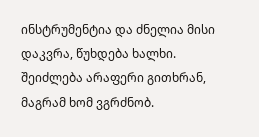ინსტრუმენტია და ძნელია მისი დაკვრა, წუხდება ხალხი. შეიძლება არაფერი გითხრან, მაგრამ ხომ ვგრძნობ.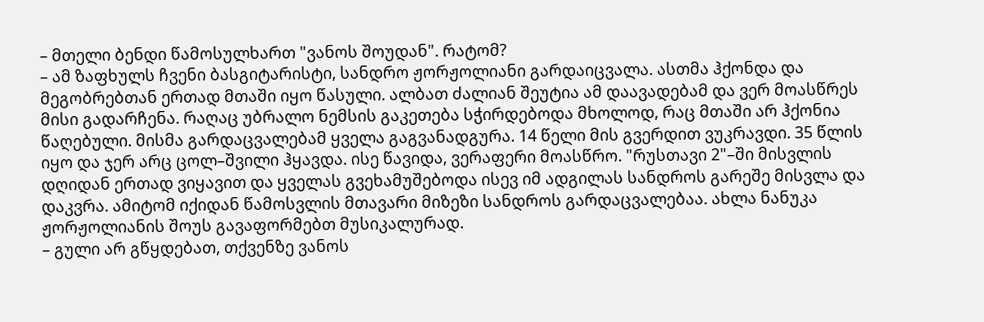– მთელი ბენდი წამოსულხართ "ვანოს შოუდან". რატომ?
– ამ ზაფხულს ჩვენი ბასგიტარისტი, სანდრო ჟორჟოლიანი გარდაიცვალა. ასთმა ჰქონდა და მეგობრებთან ერთად მთაში იყო წასული. ალბათ ძალიან შეუტია ამ დაავადებამ და ვერ მოასწრეს მისი გადარჩენა. რაღაც უბრალო ნემსის გაკეთება სჭირდებოდა მხოლოდ, რაც მთაში არ ჰქონია წაღებული. მისმა გარდაცვალებამ ყველა გაგვანადგურა. 14 წელი მის გვერდით ვუკრავდი. 35 წლის იყო და ჯერ არც ცოლ–შვილი ჰყავდა. ისე წავიდა, ვერაფერი მოასწრო. "რუსთავი 2"–ში მისვლის დღიდან ერთად ვიყავით და ყველას გვეხამუშებოდა ისევ იმ ადგილას სანდროს გარეშე მისვლა და დაკვრა. ამიტომ იქიდან წამოსვლის მთავარი მიზეზი სანდროს გარდაცვალებაა. ახლა ნანუკა ჟორჟოლიანის შოუს გავაფორმებთ მუსიკალურად.
– გული არ გწყდებათ, თქვენზე ვანოს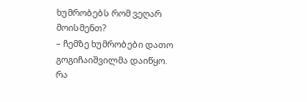ხუმრობებს რომ ვეღარ მოისმენთ?
– ჩემზე ხუმრობები დათო გოგიჩაიშვილმა დაიწყო. რა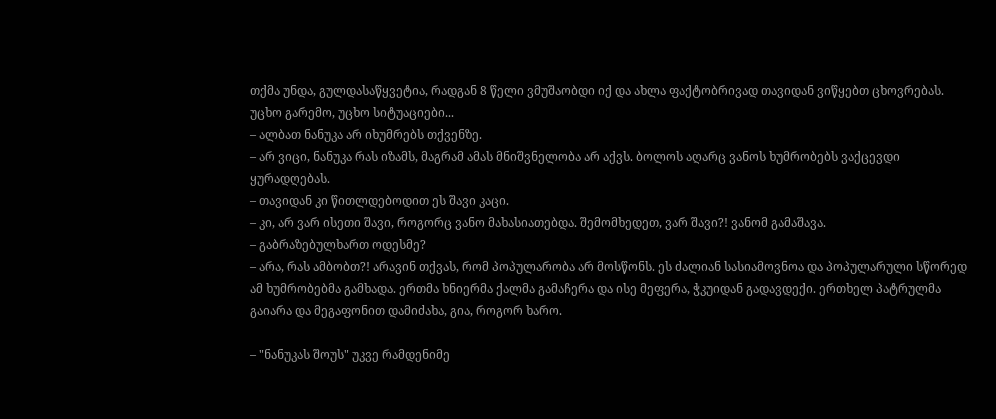თქმა უნდა, გულდასაწყვეტია, რადგან 8 წელი ვმუშაობდი იქ და ახლა ფაქტობრივად თავიდან ვიწყებთ ცხოვრებას. უცხო გარემო, უცხო სიტუაციები...
– ალბათ ნანუკა არ იხუმრებს თქვენზე.
– არ ვიცი, ნანუკა რას იზამს, მაგრამ ამას მნიშვნელობა არ აქვს. ბოლოს აღარც ვანოს ხუმრობებს ვაქცევდი ყურადღებას.
– თავიდან კი წითლდებოდით ეს შავი კაცი.
– კი, არ ვარ ისეთი შავი, როგორც ვანო მახასიათებდა. შემომხედეთ, ვარ შავი?! ვანომ გამაშავა.
– გაბრაზებულხართ ოდესმე?
– არა, რას ამბობთ?! არავინ თქვას, რომ პოპულარობა არ მოსწონს. ეს ძალიან სასიამოვნოა და პოპულარული სწორედ ამ ხუმრობებმა გამხადა. ერთმა ხნიერმა ქალმა გამაჩერა და ისე მეფერა, ჭკუიდან გადავდექი. ერთხელ პატრულმა გაიარა და მეგაფონით დამიძახა, გია, როგორ ხარო.

– "ნანუკას შოუს" უკვე რამდენიმე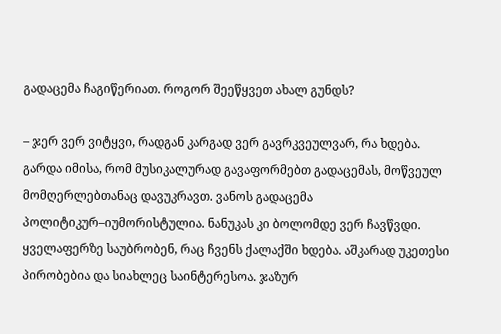გადაცემა ჩაგიწერიათ. როგორ შეეწყვეთ ახალ გუნდს?

– ჯერ ვერ ვიტყვი, რადგან კარგად ვერ გავრკვეულვარ, რა ხდება. გარდა იმისა, რომ მუსიკალურად გავაფორმებთ გადაცემას, მოწვეულ მომღერლებთანაც დავუკრავთ. ვანოს გადაცემა პოლიტიკურ–იუმორისტულია. ნანუკას კი ბოლომდე ვერ ჩავწვდი. ყველაფერზე საუბრობენ, რაც ჩვენს ქალაქში ხდება. აშკარად უკეთესი პირობებია და სიახლეც საინტერესოა. ჯაზურ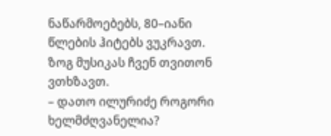ნაწარმოებებს, 80–იანი წლების ჰიტებს ვუკრავთ. ზოგ მუსიკას ჩვენ თვითონ ვთხზავთ.
– დათო ილურიძე როგორი ხელმძღვანელია?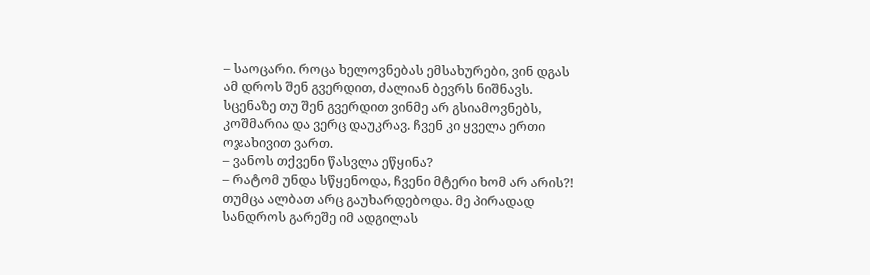– საოცარი. როცა ხელოვნებას ემსახურები, ვინ დგას ამ დროს შენ გვერდით, ძალიან ბევრს ნიშნავს. სცენაზე თუ შენ გვერდით ვინმე არ გსიამოვნებს, კოშმარია და ვერც დაუკრავ. ჩვენ კი ყველა ერთი ოჯახივით ვართ.
– ვანოს თქვენი წასვლა ეწყინა?
– რატომ უნდა სწყენოდა, ჩვენი მტერი ხომ არ არის?! თუმცა ალბათ არც გაუხარდებოდა. მე პირადად სანდროს გარეშე იმ ადგილას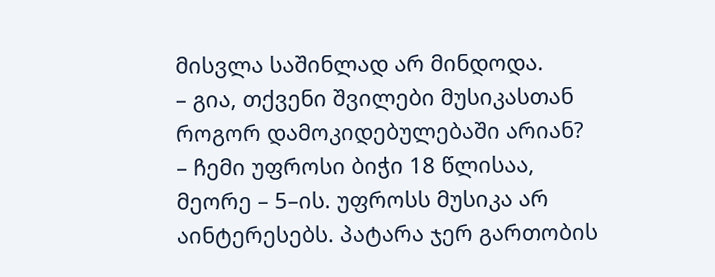მისვლა საშინლად არ მინდოდა.
– გია, თქვენი შვილები მუსიკასთან როგორ დამოკიდებულებაში არიან?
– ჩემი უფროსი ბიჭი 18 წლისაა, მეორე – 5–ის. უფროსს მუსიკა არ აინტერესებს. პატარა ჯერ გართობის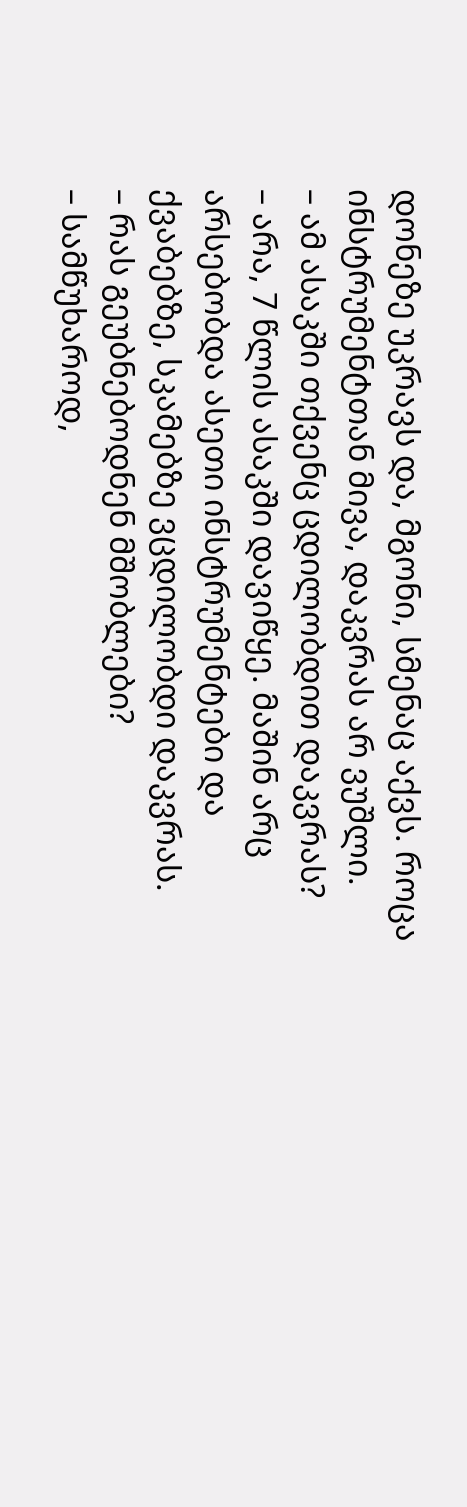დონეზე უკრავს და, მგონი, სმენაც აქვს. როცა ინსტრუმენტთან მივა, დაკვრას არ ვუშლი.
– ამ ასაკში თქვენც ცდილობდით დაკვრას?
– არა, 7 წლის ასაკში დავიწყე. მაშინ არც არსებობდა ასეთი ინსტრუმენტები და ქვაბებზე, სკამებზე ვცდილობდი დაკვრას.
– რას გეუბნებოდნენ მშობლები?
– სამწუხაროდ,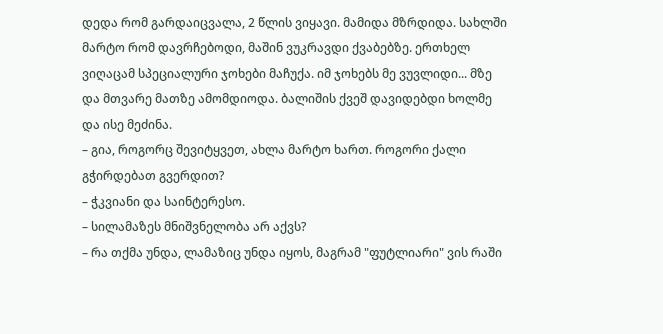დედა რომ გარდაიცვალა, 2 წლის ვიყავი. მამიდა მზრდიდა. სახლში მარტო რომ დავრჩებოდი, მაშინ ვუკრავდი ქვაბებზე. ერთხელ ვიღაცამ სპეციალური ჯოხები მაჩუქა. იმ ჯოხებს მე ვუვლიდი... მზე და მთვარე მათზე ამომდიოდა. ბალიშის ქვეშ დავიდებდი ხოლმე და ისე მეძინა.
– გია, როგორც შევიტყვეთ, ახლა მარტო ხართ. როგორი ქალი გჭირდებათ გვერდით?
– ჭკვიანი და საინტერესო.
– სილამაზეს მნიშვნელობა არ აქვს?
– რა თქმა უნდა, ლამაზიც უნდა იყოს, მაგრამ "ფუტლიარი" ვის რაში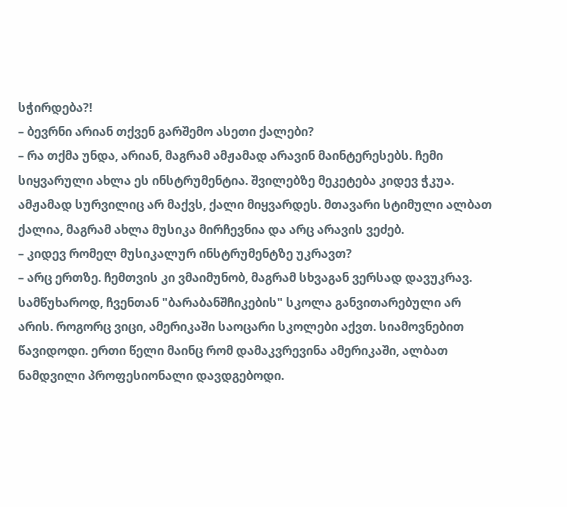სჭირდება?!
– ბევრნი არიან თქვენ გარშემო ასეთი ქალები?
– რა თქმა უნდა, არიან, მაგრამ ამჟამად არავინ მაინტერესებს. ჩემი სიყვარული ახლა ეს ინსტრუმენტია. შვილებზე მეკეტება კიდევ ჭკუა. ამჟამად სურვილიც არ მაქვს, ქალი მიყვარდეს. მთავარი სტიმული ალბათ ქალია, მაგრამ ახლა მუსიკა მირჩევნია და არც არავის ვეძებ.
– კიდევ რომელ მუსიკალურ ინსტრუმენტზე უკრავთ?
– არც ერთზე. ჩემთვის კი ვმაიმუნობ, მაგრამ სხვაგან ვერსად დავუკრავ. სამწუხაროდ, ჩვენთან "ბარაბანშჩიკების" სკოლა განვითარებული არ არის. როგორც ვიცი, ამერიკაში საოცარი სკოლები აქვთ. სიამოვნებით წავიდოდი. ერთი წელი მაინც რომ დამაკვრევინა ამერიკაში, ალბათ ნამდვილი პროფესიონალი დავდგებოდი.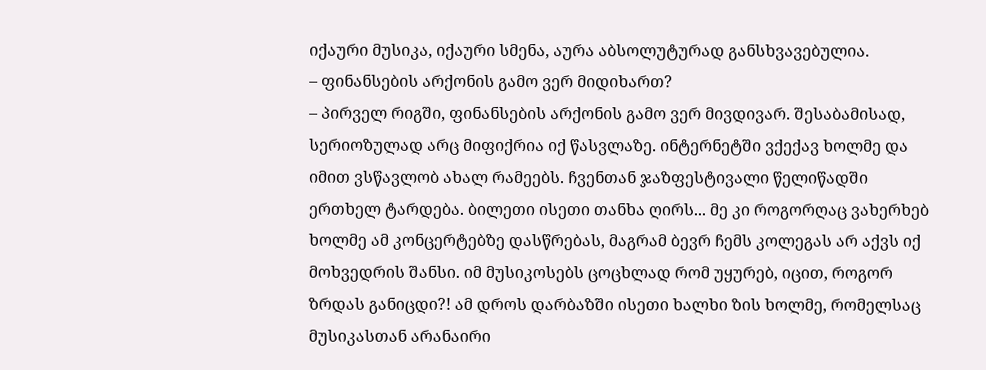იქაური მუსიკა, იქაური სმენა, აურა აბსოლუტურად განსხვავებულია.
– ფინანსების არქონის გამო ვერ მიდიხართ?
– პირველ რიგში, ფინანსების არქონის გამო ვერ მივდივარ. შესაბამისად, სერიოზულად არც მიფიქრია იქ წასვლაზე. ინტერნეტში ვქექავ ხოლმე და იმით ვსწავლობ ახალ რამეებს. ჩვენთან ჯაზფესტივალი წელიწადში ერთხელ ტარდება. ბილეთი ისეთი თანხა ღირს... მე კი როგორღაც ვახერხებ ხოლმე ამ კონცერტებზე დასწრებას, მაგრამ ბევრ ჩემს კოლეგას არ აქვს იქ მოხვედრის შანსი. იმ მუსიკოსებს ცოცხლად რომ უყურებ, იცით, როგორ ზრდას განიცდი?! ამ დროს დარბაზში ისეთი ხალხი ზის ხოლმე, რომელსაც მუსიკასთან არანაირი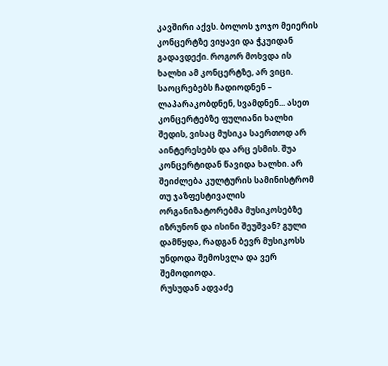კავშირი აქვს. ბოლოს ჯოჯო მეიერის კონცერტზე ვიყავი და ჭკუიდან გადავდექი. როგორ მოხვდა ის ხალხი ამ კონცერტზე, არ ვიცი. საოცრებებს ჩადიოდნენ – ლაპარაკობდნენ, სვამდნენ... ასეთ კონცერტებზე ფულიანი ხალხი შედის, ვისაც მუსიკა საერთოდ არ აინტერესებს და არც ესმის. შუა კონცერტიდან წავიდა ხალხი. არ შეიძლება კულტურის სამინისტრომ თუ ჯაზფესტივალის ორგანიზატორებმა მუსიკოსებზე იზრუნონ და ისინი შეუშვან? გული დამწყდა, რადგან ბევრ მუსიკოსს უნდოდა შემოსვლა და ვერ შემოდიოდა.
რუსუდან ადვაძე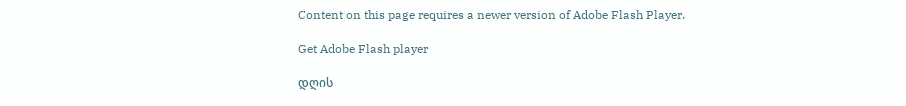Content on this page requires a newer version of Adobe Flash Player.

Get Adobe Flash player

დღის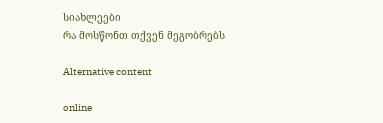სიახლეები
რა მოსწონთ თქვენ მეგობრებს

Alternative content

online